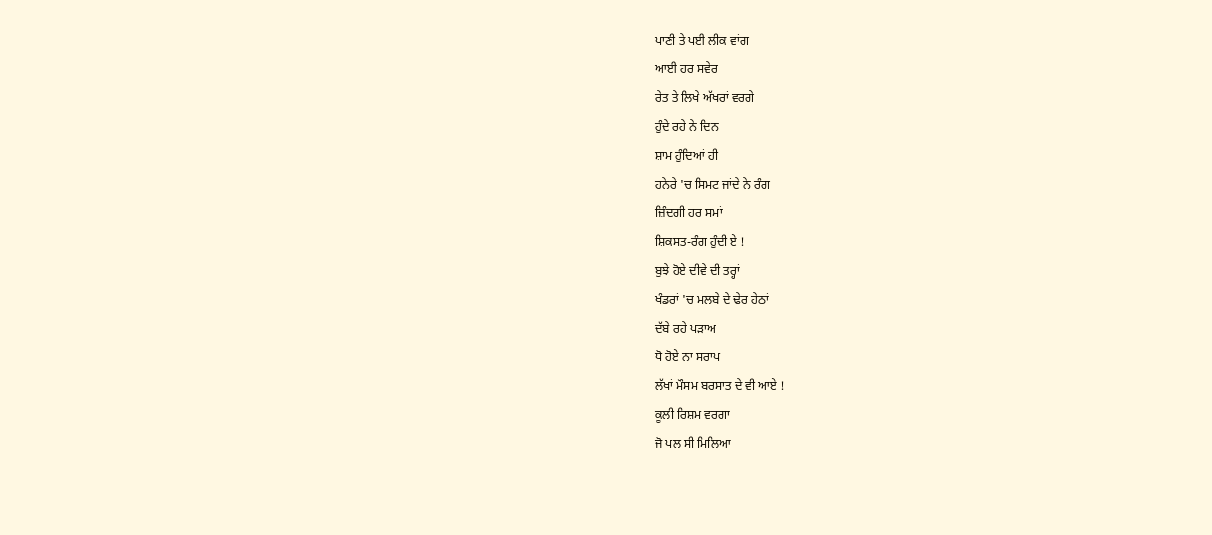ਪਾਣੀ ਤੇ ਪਈ ਲੀਕ ਵਾਂਗ
ਆਈ ਹਰ ਸਵੇਰ
ਰੇਤ ਤੇ ਲਿਖੇ ਅੱਖਰਾਂ ਵਰਗੇ
ਹੁੰਦੇ ਰਹੇ ਨੇ ਦਿਨ
ਸ਼ਾਮ ਹੁੰਦਿਆਂ ਹੀ
ਹਨੇਰੇ 'ਚ ਸਿਮਟ ਜਾਂਦੇ ਨੇ ਰੰਗ
ਜ਼ਿੰਦਗੀ ਹਰ ਸਮਾਂ
ਸ਼ਿਕਸਤ-ਰੰਗ ਹੁੰਦੀ ਏ !
ਬੁਝੇ ਹੋਏ ਦੀਵੇ ਦੀ ਤਰ੍ਹਾਂ
ਖੰਡਰਾਂ 'ਚ ਮਲਬੇ ਦੇ ਢੇਰ ਹੇਠਾਂ
ਦੱਬੇ ਰਹੇ ਪੜਾਅ
ਧੋ ਹੋਏ ਨਾ ਸਰਾਪ
ਲੱਖਾਂ ਮੌਸਮ ਬਰਸਾਤ ਦੇ ਵੀ ਆਏ !
ਕੂਲੀ ਰਿਸ਼ਮ ਵਰਗਾ
ਜੋ ਪਲ ਸੀ ਮਿਲਿਆ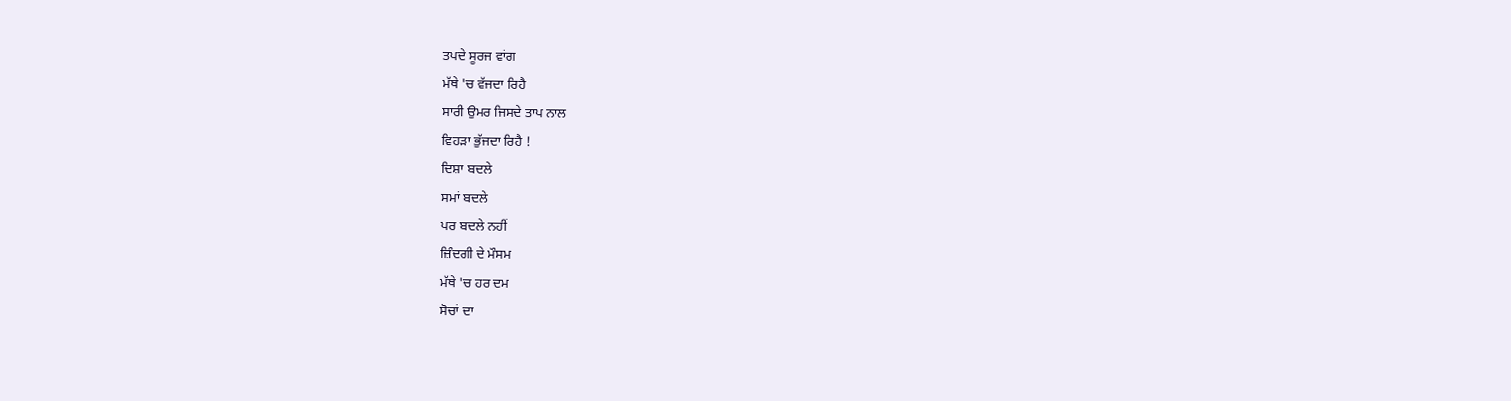ਤਪਦੇ ਸੂਰਜ ਵਾਂਗ
ਮੱਥੇ 'ਚ ਵੱਜਦਾ ਰਿਹੈ
ਸਾਰੀ ਉਮਰ ਜਿਸਦੇ ਤਾਪ ਨਾਲ
ਵਿਹੜਾ ਭੁੱਜਦਾ ਰਿਹੈ !
ਦਿਸ਼ਾ ਬਦਲੇ
ਸਮਾਂ ਬਦਲੇ
ਪਰ ਬਦਲੇ ਨਹੀਂ
ਜ਼ਿੰਦਗੀ ਦੇ ਮੌਸਮ
ਮੱਥੇ 'ਚ ਹਰ ਦਮ
ਸੋਚਾਂ ਦਾ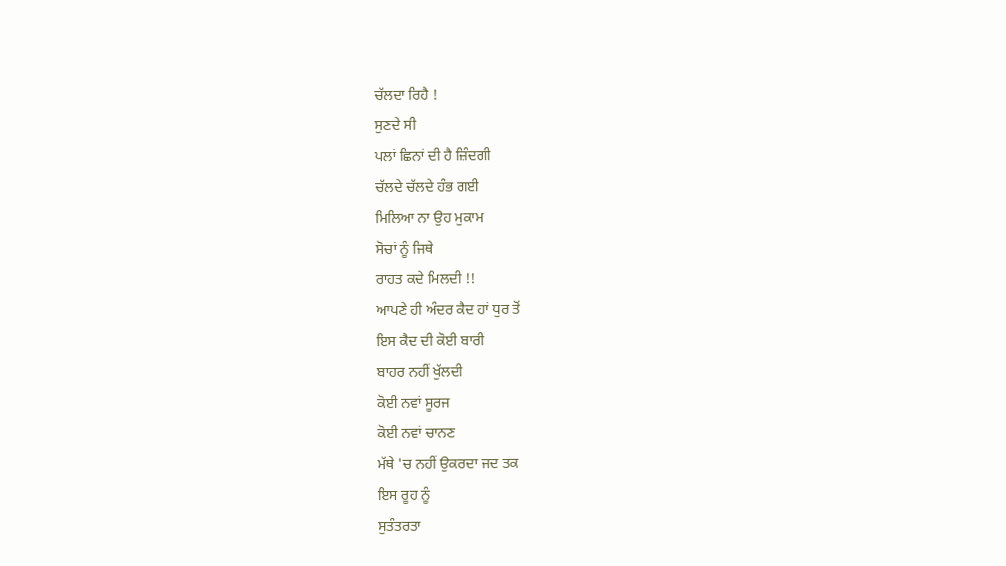ਚੱਲਦਾ ਰਿਹੈ !
ਸੁਣਦੇ ਸੀ
ਪਲਾਂ ਛਿਨਾਂ ਦੀ ਹੈ ਜ਼ਿੰਦਗੀ
ਚੱਲਦੇ ਚੱਲਦੇ ਹੰਭ ਗਈ
ਮਿਲਿਆ ਨਾ ਉਹ ਮੁਕਾਮ
ਸੋਚਾਂ ਨੂੰ ਜਿਥੇ
ਰਾਹਤ ਕਦੇ ਮਿਲਦੀ !!
ਆਪਣੇ ਹੀ ਅੰਦਰ ਕੈਦ ਹਾਂ ਧੁਰ ਤੋਂ
ਇਸ ਕੈਦ ਦੀ ਕੋਈ ਬਾਰੀ
ਬਾਹਰ ਨਹੀਂ ਖੁੱਲਦੀ
ਕੋਈ ਨਵਾਂ ਸੂਰਜ
ਕੋਈ ਨਵਾਂ ਚਾਨਣ
ਮੱਥੇ 'ਚ ਨਹੀਂ ਉਕਰਦਾ ਜਦ ਤਕ
ਇਸ ਰੂਹ ਨੂੰ
ਸੁਤੰਤਰਤਾ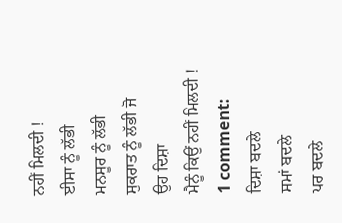ਨਹੀਂ ਮਿਲਦੀ !
ਈਸਾ ਨੂੰ ਲੱਭੀ
ਮਨਸੂਰ ਨੂੰ ਲੱਭੀ
ਸੁਕਰਾਤ ਨੂੰ ਲੱਭੀ ਜੋ
ਉਹ ਦਿਸ਼ਾ
ਮੈਨੂੰ ਕਿਉਂ ਨਹੀਂ ਮਿਲਦੀ !
1 comment:
ਦਿਸ਼ਾ ਬਦਲੇ
ਸਮਾਂ ਬਦਲੇ
ਪਰ ਬਦਲੇ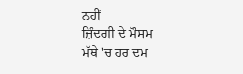ਨਹੀਂ
ਜ਼ਿੰਦਗੀ ਦੇ ਮੌਸਮ
ਮੱਥੇ 'ਚ ਹਰ ਦਮ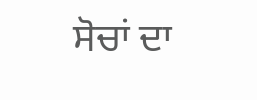ਸੋਚਾਂ ਦਾ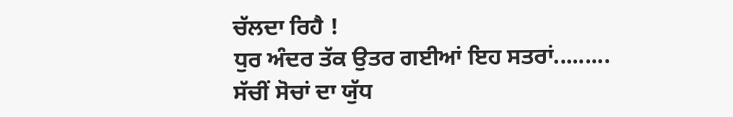ਚੱਲਦਾ ਰਿਹੈ !
ਧੁਰ ਅੰਦਰ ਤੱਕ ਉਤਰ ਗਈਆਂ ਇਹ ਸਤਰਾਂ.........
ਸੱਚੀਂ ਸੋਚਾਂ ਦਾ ਯੁੱਧ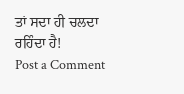ਤਾਂ ਸਦਾ ਹੀ ਚਲਦਾ ਰਹਿੰਦਾ ਹੈ!
Post a Comment